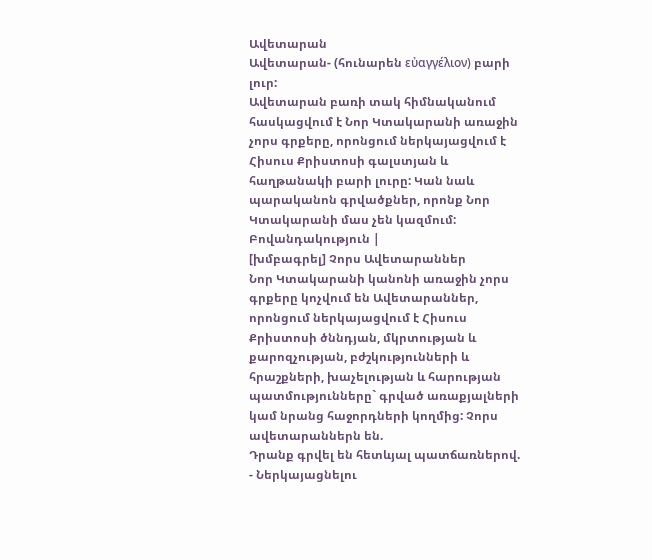Ավետարան
Ավետարան- (հունարեն εὐαγγέλιον) բարի լուր:
Ավետարան բառի տակ հիմնականում հասկացվում է Նոր Կտակարանի առաջին չորս գրքերը, որոնցում ներկայացվում է Հիսուս Քրիստոսի գալստյան և հաղթանակի բարի լուրը: Կան նաև պարականոն գրվածքներ, որոնք Նոր Կտակարանի մաս չեն կազմում:
Բովանդակություն |
[խմբագրել] Չորս Ավետարաններ
Նոր Կտակարանի կանոնի առաջին չորս գրքերը կոչվում են Ավետարաններ, որոնցում ներկայացվում է Հիսուս Քրիստոսի ծննդյան, մկրտության և քարոզչության, բժշկությունների և հրաշքների, խաչելության և հարության պատմությունները` գրված առաքյալների կամ նրանց հաջորդների կողմից: Չորս ավետարաններն են.
Դրանք գրվել են հետևյալ պատճառներով.
- Ներկայացնելու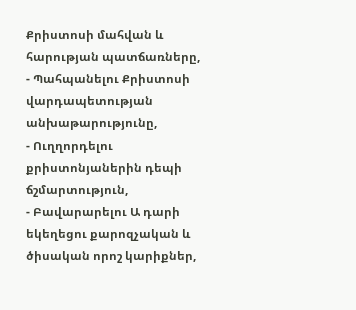Քրիստոսի մահվան և հարության պատճառները,
- Պահպանելու Քրիստոսի վարդապետության անխաթարությունը,
- Ուղղորդելու քրիստոնյաներին դեպի ճշմարտություն,
- Բավարարելու Ա դարի եկեղեցու քարոզչական և ծիսական որոշ կարիքներ,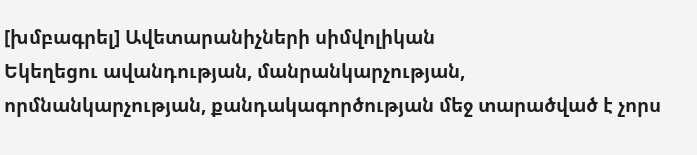[խմբագրել] Ավետարանիչների սիմվոլիկան
Եկեղեցու ավանդության, մանրանկարչության, որմնանկարչության, քանդակագործության մեջ տարածված է չորս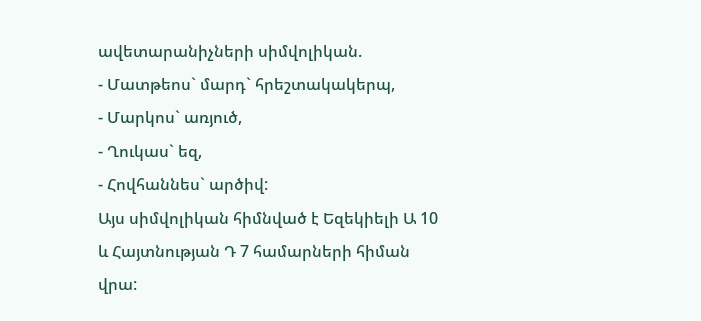ավետարանիչների սիմվոլիկան.
- Մատթեոս` մարդ` հրեշտակակերպ,
- Մարկոս` առյուծ,
- Ղուկաս` եզ,
- Հովհաննես` արծիվ:
Այս սիմվոլիկան հիմնված է Եզեկիելի Ա 10 և Հայտնության Դ 7 համարների հիման վրա: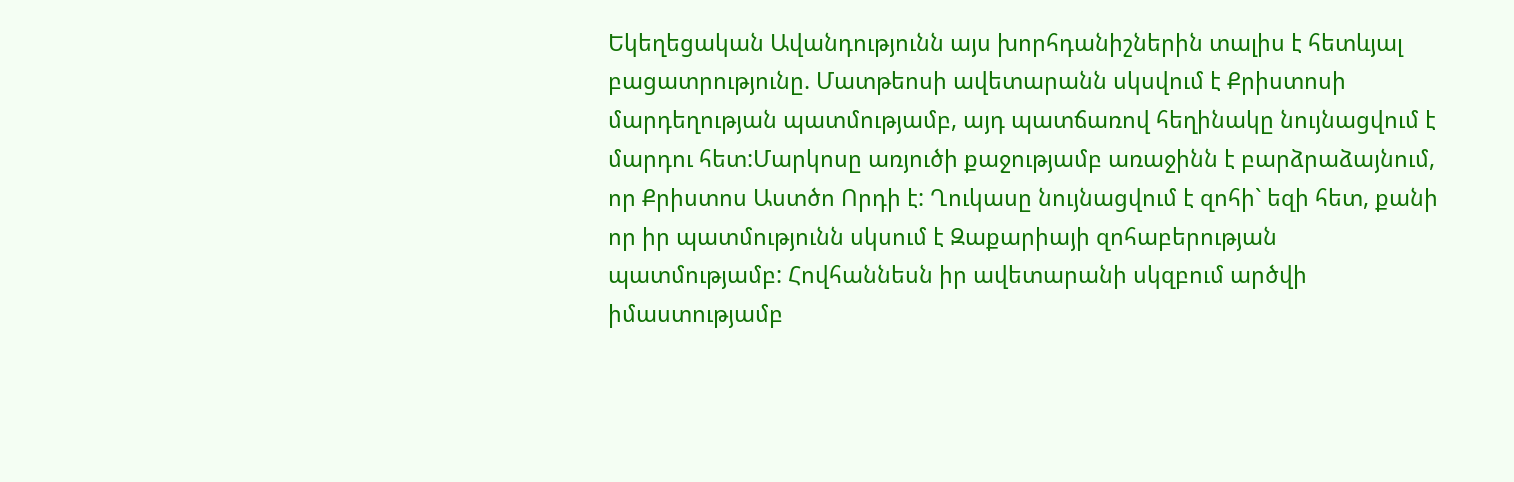Եկեղեցական Ավանդությունն այս խորհդանիշներին տալիս է հետևյալ բացատրությունը. Մատթեոսի ավետարանն սկսվում է Քրիստոսի մարդեղության պատմությամբ, այդ պատճառով հեղինակը նույնացվում է մարդու հետ:Մարկոսը առյուծի քաջությամբ առաջինն է բարձրաձայնում, որ Քրիստոս Աստծո Որդի է: Ղուկասը նույնացվում է զոհի` եզի հետ, քանի որ իր պատմությունն սկսում է Զաքարիայի զոհաբերության պատմությամբ: Հովհաննեսն իր ավետարանի սկզբում արծվի իմաստությամբ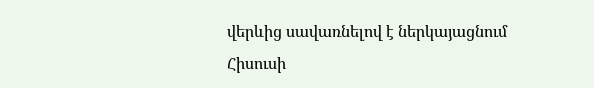վերևից սավառնելով է ներկայացնում Հիսուսի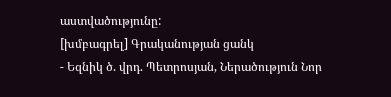աստվածությունը:
[խմբագրել] Գրականության ցանկ
- Եզնիկ ծ. վրդ. Պետրոսյան, Ներածություն Նոր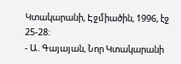Կտակարանի, Էջմիածին, 1996, էջ 25-28:
- Ա. Գայայան, Նոր Կտակարանի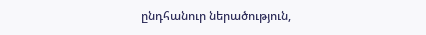ընդհանուր ներածություն,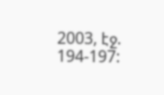2003, էջ. 194-197: